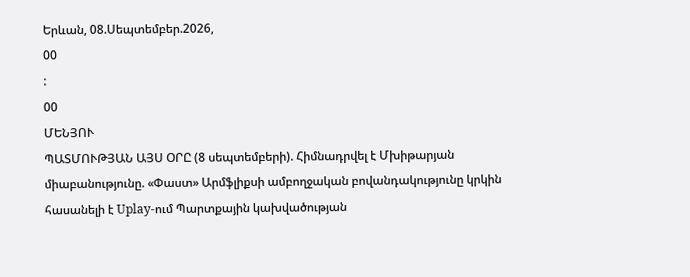Երևան, 08.Սեպտեմբեր.2026,
00
:
00
ՄԵՆՅՈՒ
ՊԱՏՄՈՒԹՅԱՆ ԱՅՍ ՕՐԸ (8 սեպտեմբերի). Հիմնադրվել է Մխիթարյան միաբանությունը. «Փաստ» Արմֆլիքսի ամբողջական բովանդակությունը կրկին հասանելի է Uplay-ում Պարտքային կախվածության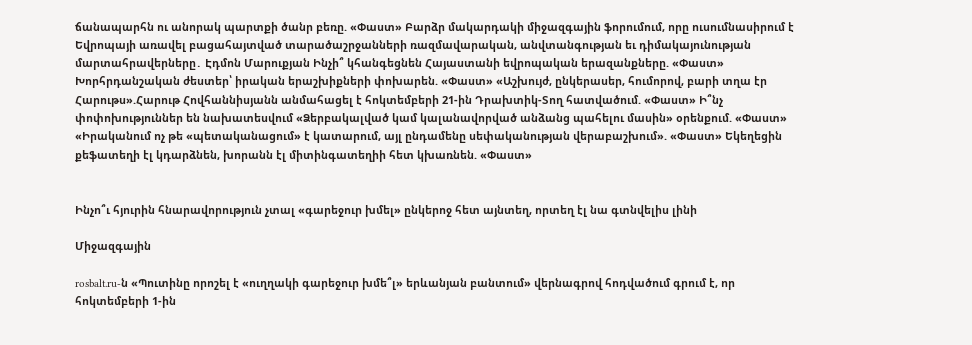ճանապարհն ու անորակ պարտքի ծանր բեռը. «Փաստ» Բարձր մակարդակի միջազգային ֆորումում, որը ուսումնասիրում է Եվրոպայի առավել բացահայտված տարածաշրջանների ռազմավարական, անվտանգության եւ դիմակայունության մարտահրավերները․ Էդմոն Մարուքյան Ինչի՞ կհանգեցնեն Հայաստանի եվրոպական երազանքները. «Փաստ» Խորհրդանշական ժեստեր՝ իրական երաշխիքների փոխարեն. «Փաստ» «Աշխույժ, ընկերասեր, հումորով, բարի տղա էր Հարութս».Հարութ Հովհաննիսյանն անմահացել է հոկտեմբերի 21-ին Դրախտիկ-Տող հատվածում. «Փաստ» Ի՞նչ փոփոխություններ են նախատեսվում «Ձերբակալված կամ կալանավորված անձանց պահելու մասին» օրենքում. «Փաստ» «Իրականում ոչ թե «պետականացում» է կատարում, այլ ընդամենը սեփականության վերաբաշխում». «Փաստ» Եկեղեցին քեֆատեղի էլ կդարձնեն, խորանն էլ միտինգատեղիի հետ կխառնեն. «Փաստ»


Ինչո՞ւ հյուրին հնարավորություն չտալ «գարեջուր խմել» ընկերոջ հետ այնտեղ, որտեղ էլ նա գտնվելիս լինի

Միջազգային

rosbalt.ru-ն «Պուտինը որոշել է «ուղղակի գարեջուր խմե՞լ» երևանյան բանտում» վերնագրով հոդվածում գրում է, որ հոկտեմբերի 1-ին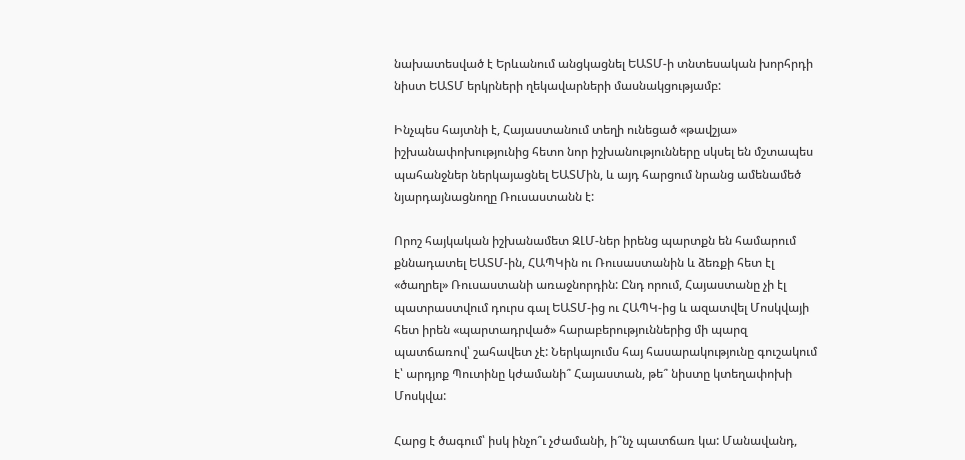նախատեսված է Երևանում անցկացնել ԵԱՏՄ-ի տնտեսական խորհրդի նիստ ԵԱՏՄ երկրների ղեկավարների մասնակցությամբ:

Ինչպես հայտնի է, Հայաստանում տեղի ունեցած «թավշյա» իշխանափոխությունից հետո նոր իշխանությունները սկսել են մշտապես պահանջներ ներկայացնել ԵԱՏՄին, և այդ հարցում նրանց ամենամեծ նյարդայնացնողը Ռուսաստանն է:

Որոշ հայկական իշխանամետ ԶԼՄ-ներ իրենց պարտքն են համարում քննադատել ԵԱՏՄ-ին, ՀԱՊԿին ու Ռուսաստանին և ձեռքի հետ էլ «ծաղրել» Ռուսաստանի առաջնորդին: Ընդ որում, Հայաստանը չի էլ պատրաստվում դուրս գալ ԵԱՏՄ-ից ու ՀԱՊԿ-ից և ազատվել Մոսկվայի հետ իրեն «պարտադրված» հարաբերություններից մի պարզ պատճառով՝ շահավետ չէ: Ներկայումս հայ հասարակությունը գուշակում է՝ արդյոք Պուտինը կժամանի՞ Հայաստան, թե՞ նիստը կտեղափոխի Մոսկվա:

Հարց է ծագում՝ իսկ ինչո՞ւ չժամանի, ի՞նչ պատճառ կա: Մանավանդ,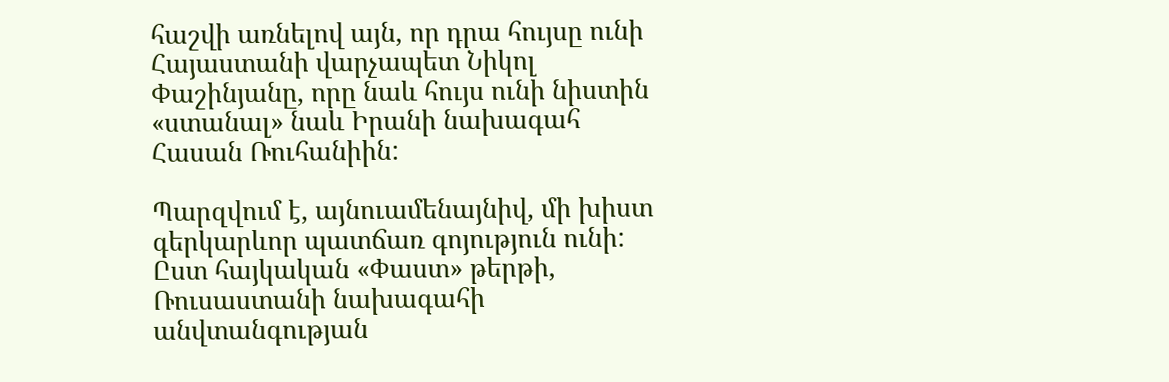հաշվի առնելով այն, որ դրա հույսը ունի Հայաստանի վարչապետ Նիկոլ Փաշինյանը, որը նաև հույս ունի նիստին «ստանալ» նաև Իրանի նախագահ Հասան Ռուհանիին:

Պարզվում է, այնուամենայնիվ, մի խիստ գերկարևոր պատճառ գոյություն ունի: Ըստ հայկական «Փաստ» թերթի, Ռուսաստանի նախագահի անվտանգության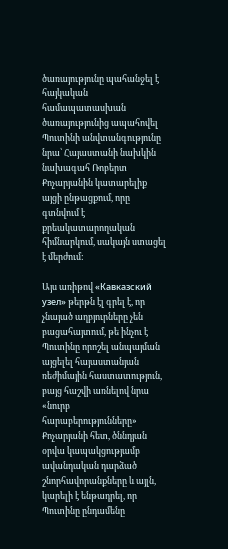ծառայությունը պահանջել է հայկական համապատասխան ծառայությունից ապահովել Պուտինի անվտանգությունը նրա՝ Հայաստանի նախկին նախագահ Ռոբերտ Քոչարյանին կատարելիք այցի ընթացքում, որը գտնվում է քրեակատարողական հիմնարկում, սակայն ստացել է մերժում:

Այս առիթով «Кавказский узел» թերթն էլ գրել է, որ չնայած աղբյուրները չեն բացահայտում, թե ինչու է Պուտինը որոշել անպայման այցելել հայաստանյան ռեժիմային հաստատություն, բայց հաշվի առնելով նրա «նուրբ հարաբերությունները» Քոչարյանի հետ, ծննդյան օրվա կապակցությամբ ավանդական դարձած շնորհավորանքները և այլն, կարելի է ենթադրել, որ Պուտինը ընդամենը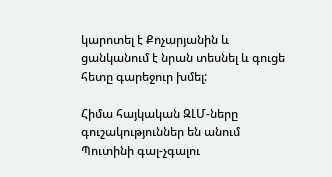կարոտել է Քոչարյանին և ցանկանում է նրան տեսնել և գուցե հետը գարեջուր խմել:

Հիմա հայկական ԶԼՄ-ները գուշակություններ են անում Պուտինի գալ-չգալու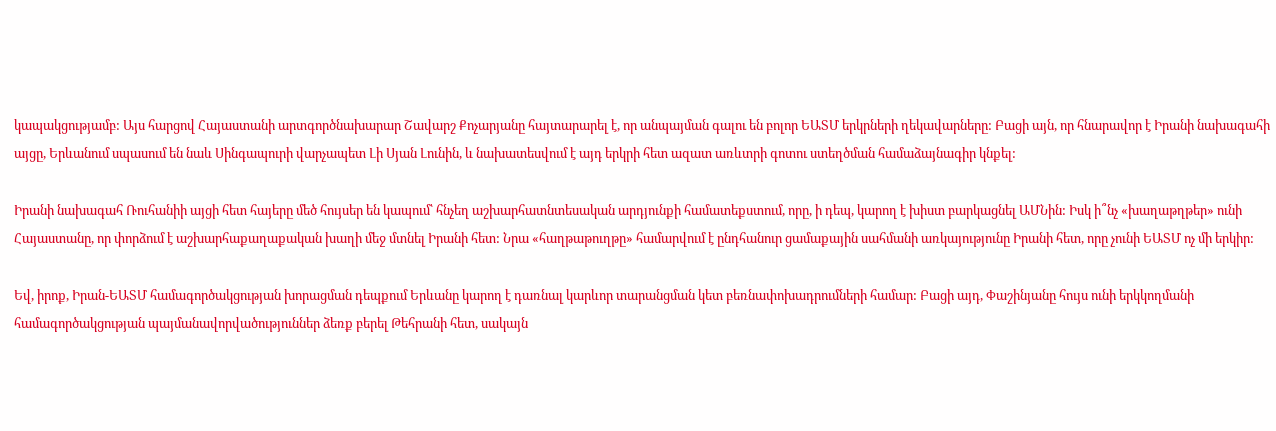կապակցությամբ: Այս հարցով Հայաստանի արտգործնախարար Շավարշ Քոչարյանը հայտարարել է, որ անպայման գալու են բոլոր ԵԱՏՄ երկրների ղեկավարները: Բացի այն, որ հնարավոր է Իրանի նախագահի այցը, Երևանում սպասում են նաև Սինգապուրի վարչապետ Լի Սյան Լունին, և նախատեսվում է այդ երկրի հետ ազատ առևտրի գոտու ստեղծման համաձայնագիր կնքել:

Իրանի նախագահ Ռուհանիի այցի հետ հայերը մեծ հույսեր են կապում՝ հնչեղ աշխարհատնտեսական արդյունքի համատեքստում, որը, ի դեպ, կարող է խիստ բարկացնել ԱՄՆին: Իսկ ի՞նչ «խաղաթղթեր» ունի Հայաստանը, որ փորձում է աշխարհաքաղաքական խաղի մեջ մտնել Իրանի հետ: Նրա «հաղթաթուղթը» համարվում է ընդհանուր ցամաքային սահմանի առկայությունը Իրանի հետ, որը չունի ԵԱՏՄ ոչ մի երկիր:

Եվ, իրոք, Իրան-ԵԱՏՄ համագործակցության խորացման դեպքում Երևանը կարող է դառնալ կարևոր տարանցման կետ բեռնափոխադրումների համար: Բացի այդ, Փաշինյանը հույս ունի երկկողմանի համագործակցության պայմանավորվածություններ ձեռք բերել Թեհրանի հետ, սակայն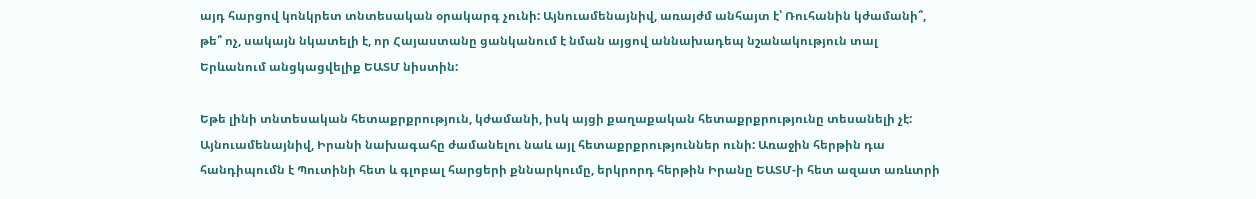այդ հարցով կոնկրետ տնտեսական օրակարգ չունի: Այնուամենայնիվ, առայժմ անհայտ է՝ Ռուհանին կժամանի՞, թե՞ ոչ, սակայն նկատելի է, որ Հայաստանը ցանկանում է նման այցով աննախադեպ նշանակություն տալ Երևանում անցկացվելիք ԵԱՏՄ նիստին:

Եթե լինի տնտեսական հետաքրքրություն, կժամանի, իսկ այցի քաղաքական հետաքրքրությունը տեսանելի չէ: Այնուամենայնիվ, Իրանի նախագահը ժամանելու նաև այլ հետաքրքրություններ ունի: Առաջին հերթին դա հանդիպումն է Պուտինի հետ և գլոբալ հարցերի քննարկումը, երկրորդ հերթին Իրանը ԵԱՏՄ-ի հետ ազատ առևտրի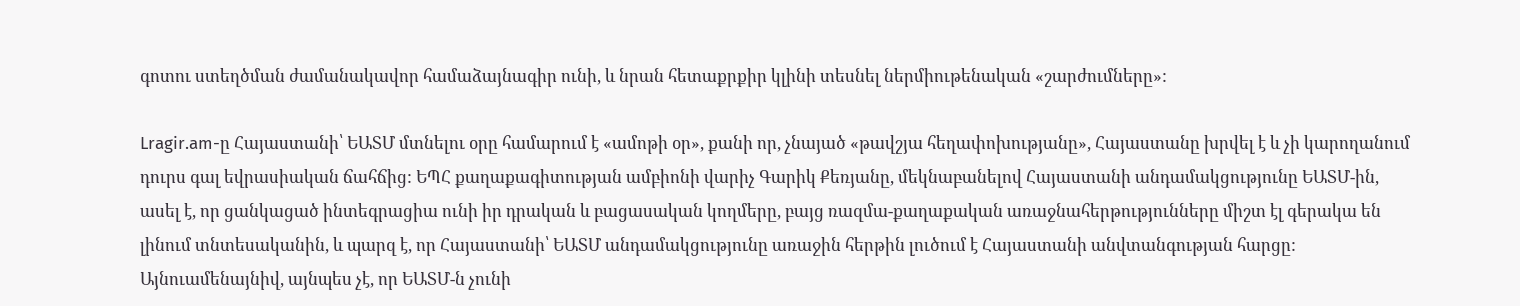գոտու ստեղծման ժամանակավոր համաձայնագիր ունի, և նրան հետաքրքիր կլինի տեսնել ներմիութենական «շարժումները»:

Lragir.am-ը Հայաստանի՝ ԵԱՏՄ մտնելու օրը համարում է «ամոթի օր», քանի որ, չնայած «թավշյա հեղափոխությանը», Հայաստանը խրվել է և չի կարողանում դուրս գալ եվրասիական ճահճից: ԵՊՀ քաղաքագիտության ամբիոնի վարիչ Գարիկ Քեռյանը, մեկնաբանելով Հայաստանի անդամակցությունը ԵԱՏՄ-ին, ասել է, որ ցանկացած ինտեգրացիա ունի իր դրական և բացասական կողմերը, բայց ռազմա-քաղաքական առաջնահերթությունները միշտ էլ գերակա են լինում տնտեսականին, և պարզ է, որ Հայաստանի՝ ԵԱՏՄ անդամակցությունը առաջին հերթին լուծում է Հայաստանի անվտանգության հարցը: Այնուամենայնիվ, այնպես չէ, որ ԵԱՏՄ-ն չունի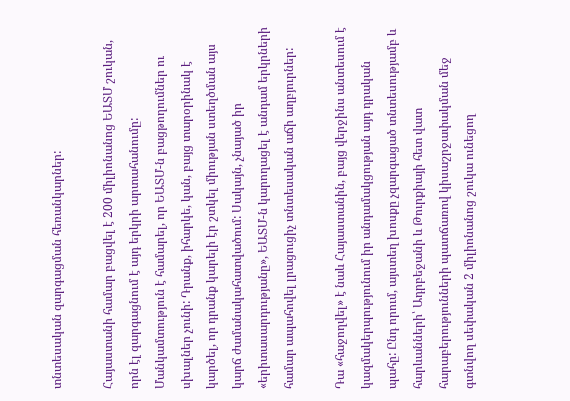տնտեսական զարգացման հեռանկարներ:

Հայաստանի համար բացվել է 200 միլիոնանոց ԵԱՏՄ շուկան, որն էլ զարգացնում է այդ երկրի արտահանումը: Մանկամտություն է համարել, որ ԵԱՏՄ-ն բացթողումներ ու սխալներ չունի: Դրանք, իհարկե, կան, բայց տարօրինակ է կարծել, որ դրանք կարելի էր շտկել միության ստեղծման այս կարճ ժամանակահատվածում: Սակայն, չնայած իր «երիտասարդությանը», ԵԱՏՄ-ն կարողացել է անդամ երկրների համար ապահովել լրացուցիչ տնտեսական աճի աղբյուրներ:

Դա «հաջողվել» է նաև Հայաստանին, բայց վերջինս անտեսում է կազմակերպությունում իր անդամակցության այդ դրական պահը: Ընդ որում, այստեղ խոսքը չզարգացած տնտեսությամբ և հարևանների՝ Ադրբեջանի և Թուրքիայի հետ վատ հարաբերությունների պատճառով կիսաշրջափակման մեջ գտնվող սեփական 2 միլիոնանոց շուկա ունեցող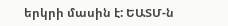երկրի մասին է: ԵԱՏՄ-ն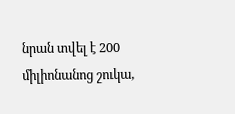նրան տվել է 200 միլիոնանոց շուկա,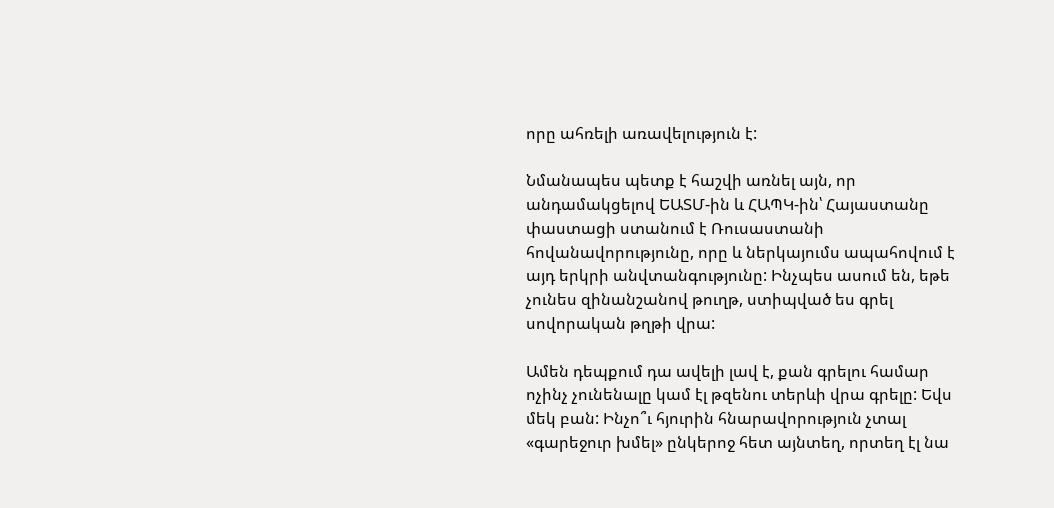որը ահռելի առավելություն է:

Նմանապես պետք է հաշվի առնել այն, որ անդամակցելով ԵԱՏՄ-ին և ՀԱՊԿ-ին՝ Հայաստանը փաստացի ստանում է Ռուսաստանի հովանավորությունը, որը և ներկայումս ապահովում է այդ երկրի անվտանգությունը: Ինչպես ասում են, եթե չունես զինանշանով թուղթ, ստիպված ես գրել սովորական թղթի վրա:

Ամեն դեպքում դա ավելի լավ է, քան գրելու համար ոչինչ չունենալը կամ էլ թզենու տերևի վրա գրելը: Եվս մեկ բան: Ինչո՞ւ հյուրին հնարավորություն չտալ «գարեջուր խմել» ընկերոջ հետ այնտեղ, որտեղ էլ նա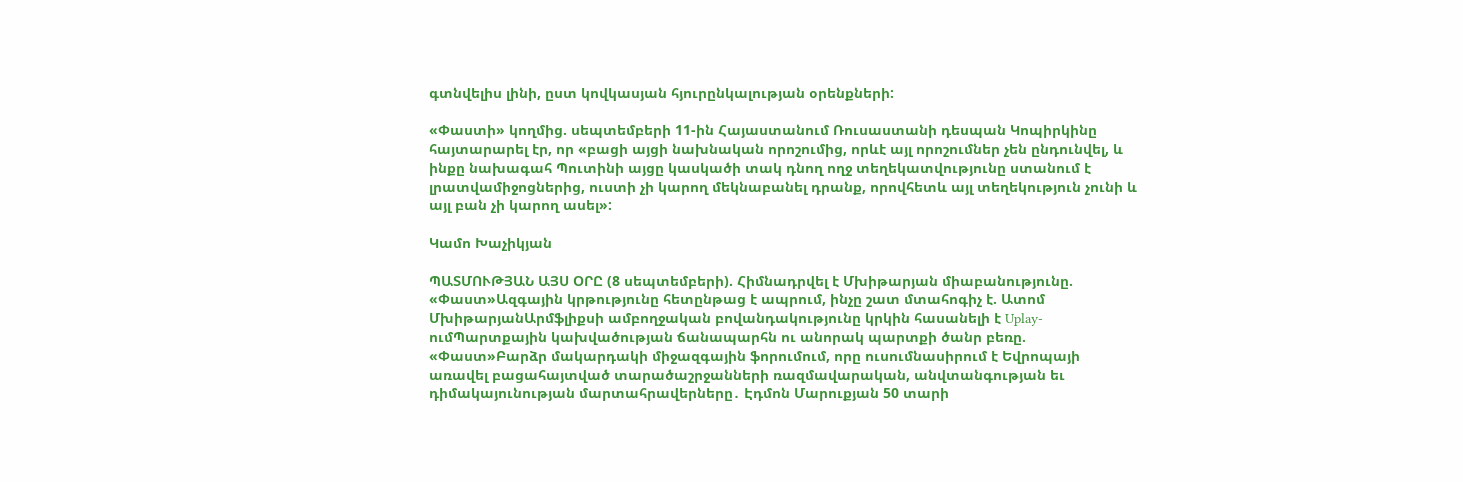գտնվելիս լինի, ըստ կովկասյան հյուրընկալության օրենքների:

«Փաստի» կողմից. սեպտեմբերի 11-ին Հայաստանում Ռուսաստանի դեսպան Կոպիրկինը հայտարարել էր, որ «բացի այցի նախնական որոշումից, որևէ այլ որոշումներ չեն ընդունվել, և ինքը նախագահ Պուտինի այցը կասկածի տակ դնող ողջ տեղեկատվությունը ստանում է լրատվամիջոցներից, ուստի չի կարող մեկնաբանել դրանք, որովհետև այլ տեղեկություն չունի և այլ բան չի կարող ասել»:

Կամո Խաչիկյան

ՊԱՏՄՈՒԹՅԱՆ ԱՅՍ ՕՐԸ (8 սեպտեմբերի). Հիմնադրվել է Մխիթարյան միաբանությունը. «Փաստ»Ազգային կրթությունը հետընթաց է ապրում, ինչը շատ մտահոգիչ է. Ատոմ ՄխիթարյանԱրմֆլիքսի ամբողջական բովանդակությունը կրկին հասանելի է Uplay-ումՊարտքային կախվածության ճանապարհն ու անորակ պարտքի ծանր բեռը. «Փաստ»Բարձր մակարդակի միջազգային ֆորումում, որը ուսումնասիրում է Եվրոպայի առավել բացահայտված տարածաշրջանների ռազմավարական, անվտանգության եւ դիմակայունության մարտահրավերները․ Էդմոն Մարուքյան 50 տարի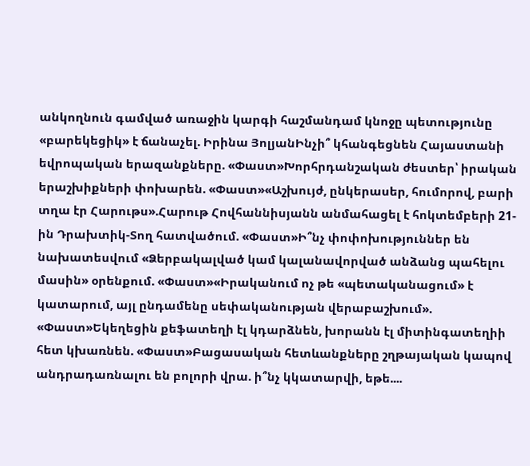անկողնուն գամված առաջին կարգի հաշմանդամ կնոջը պետությունը «բարեկեցիկ» է ճանաչել. Իրինա ՅոլյանԻնչի՞ կհանգեցնեն Հայաստանի եվրոպական երազանքները. «Փաստ»Խորհրդանշական ժեստեր՝ իրական երաշխիքների փոխարեն. «Փաստ»«Աշխույժ, ընկերասեր, հումորով, բարի տղա էր Հարութս».Հարութ Հովհաննիսյանն անմահացել է հոկտեմբերի 21-ին Դրախտիկ-Տող հատվածում. «Փաստ»Ի՞նչ փոփոխություններ են նախատեսվում «Ձերբակալված կամ կալանավորված անձանց պահելու մասին» օրենքում. «Փաստ»«Իրականում ոչ թե «պետականացում» է կատարում, այլ ընդամենը սեփականության վերաբաշխում». «Փաստ»Եկեղեցին քեֆատեղի էլ կդարձնեն, խորանն էլ միտինգատեղիի հետ կխառնեն. «Փաստ»Բացասական հետևանքները շղթայական կապով անդրադառնալու են բոլորի վրա. ի՞նչ կկատարվի, եթե....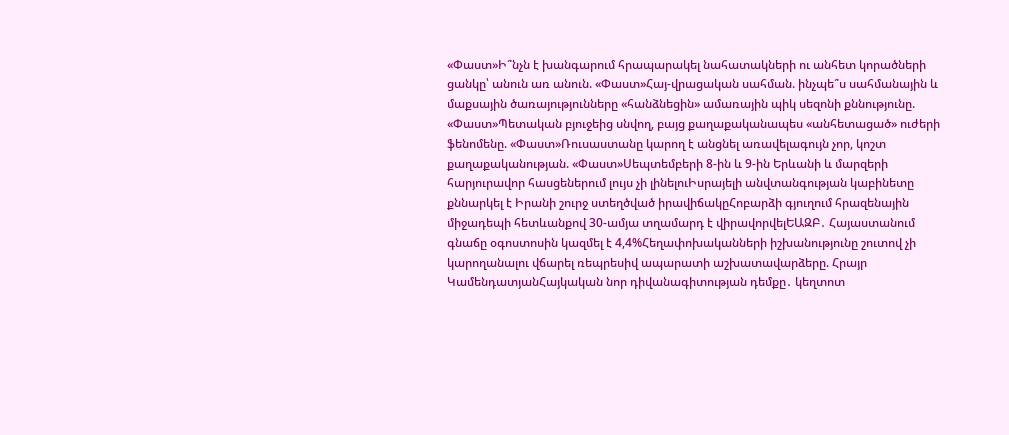«Փաստ»Ի՞նչն է խանգարում հրապարակել նահատակների ու անհետ կորածների ցանկը՝ անուն առ անուն. «Փաստ»Հայ-վրացական սահման. ինչպե՞ս սահմանային և մաքսային ծառայությունները «հանձնեցին» ամառային պիկ սեզոնի քննությունը. «Փաստ»Պետական բյուջեից սնվող, բայց քաղաքականապես «անհետացած» ուժերի ֆենոմենը. «Փաստ»Ռուսաստանը կարող է անցնել առավելագույն չոր, կոշտ քաղաքականության. «Փաստ»Սեպտեմբերի 8-ին և 9-ին Երևանի և մարզերի հարյուրավոր հասցեներում լույս չի լինելուԻսրայելի անվտանգության կաբինետը քննարկել է Իրանի շուրջ ստեղծված իրավիճակըՀոբարձի գյուղում հրազենային միջադեպի հետևանքով 30-ամյա տղամարդ է վիրավորվելԵԱԶԲ․ Հայաստանում գնաճը օգոստոսին կազմել է 4,4%Հեղափոխականների իշխանությունը շուտով չի կարողանալու վճարել ռեպրեսիվ ապարատի աշխատավարձերը. Հրայր ԿամենդատյանՀայկական նոր դիվանագիտության դեմքը․ կեղտոտ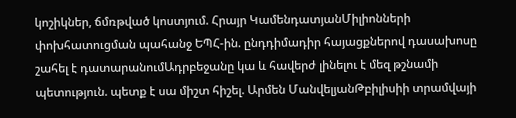կոշիկներ, ճմռթված կոստյում. Հրայր ԿամենդատյանՄիլիոնների փոխհատուցման պահանջ ԵՊՀ-ին. ընդդիմադիր հայացքներով դասախոսը շահել է դատարանումԱդրբեջանը կա և հավերժ լինելու է մեզ թշնամի պետություն. պետք է սա միշտ հիշել. Արմեն ՄանվելյանԹբիլիսիի տրամվայի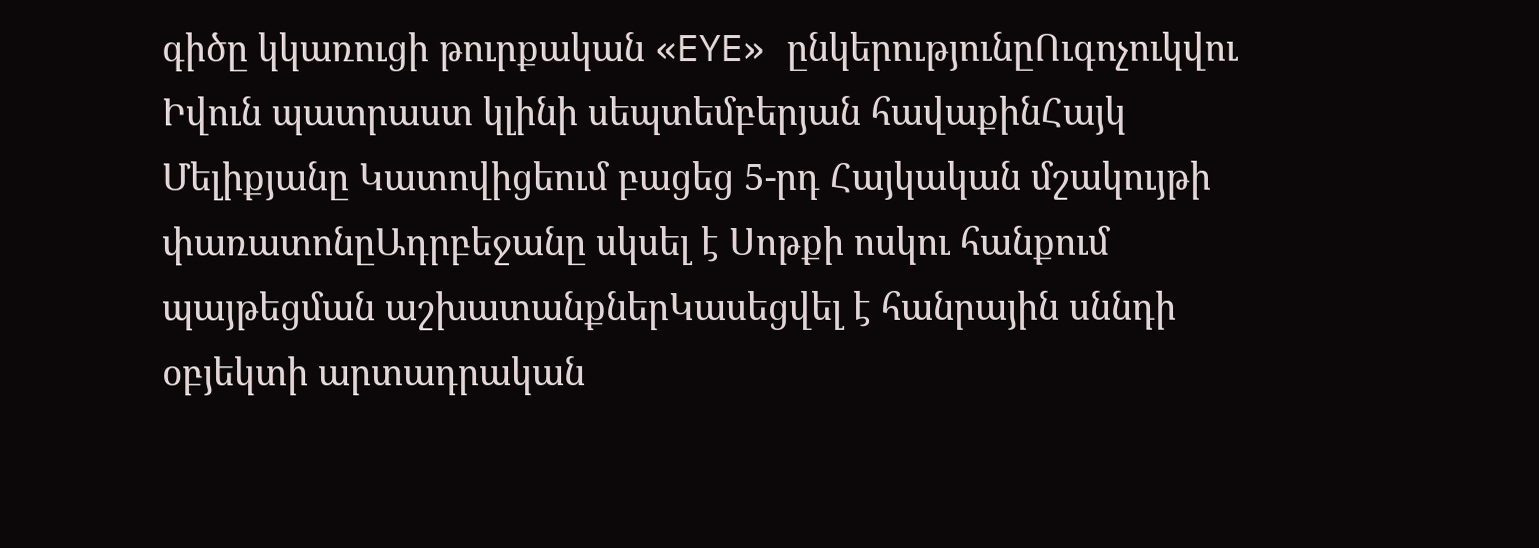գիծը կկառուցի թուրքական «EYE» ընկերությունըՈւգոչուկվու Իվուն պատրաստ կլինի սեպտեմբերյան հավաքինՀայկ Մելիքյանը Կատովիցեում բացեց 5-րդ Հայկական մշակույթի փառատոնըԱդրբեջանը սկսել է Սոթքի ոսկու հանքում պայթեցման աշխատանքներԿասեցվել է հանրային սննդի օբյեկտի արտադրական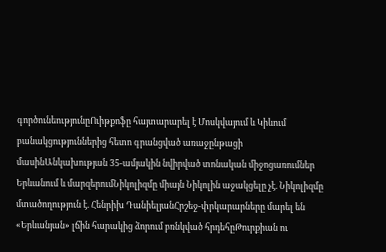գործունեությունըՈւիթքոֆը հայտարարել է Մոսկվայում և Կիևում բանակցություններից հետո գրանցված առաջընթացի մասինԱնկախության 35-ամյակին նվիրված տոնական միջոցառումներ Երևանում և մարզերումՆիկոլիզմը միայն Նիկոլին աջակցելը չէ. Նիկոլիզմը մտածողություն է. Հենրիխ ԴանիելյանՀրշեջ-փրկարարները մարել են «Երևանյան» լճին հարակից ձորում բռնկված հրդեհըԹուրքիան ու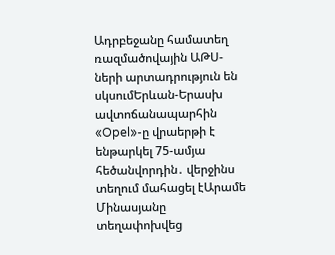Ադրբեջանը համատեղ ռազմածովային ԱԹՍ-ների արտադրություն են սկսումԵրևան-Երասխ ավտոճանապարհին «Opel»-ը վրաերթի է ենթարկել 75-ամյա հեծանվորդին․ վերջինս տեղում մահացել էԱրամե Մինասյանը տեղափոխվեց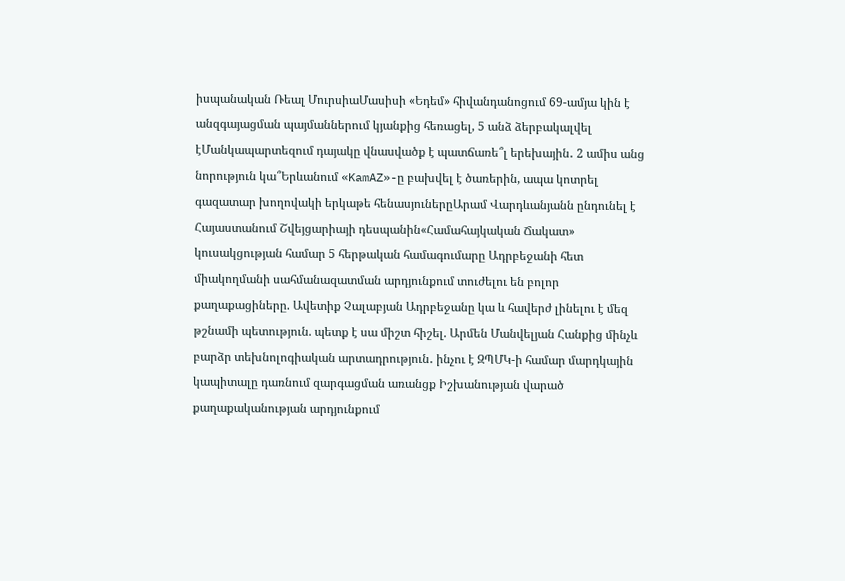իսպանական Ռեալ ՄուրսիաՄասիսի «Եդեմ» հիվանդանոցում 69-ամյա կին է անզգայացման պայմաններում կյանքից հեռացել, 5 անձ ձերբակալվել էՄանկապարտեզում դայակը վնասվածք է պատճառե՞լ երեխային․ 2 ամիս անց նորություն կա՞Երևանում «KamAZ»-ը բախվել է ծառերին, ապա կոտրել գազատար խողովակի երկաթե հենասյուներըԱրամ Վարդևանյանն ընդունել է Հայաստանում Շվեյցարիայի դեսպանին«Համահայկական Ճակատ» կուսակցության համար 5 հերթական համագումարը Ադրբեջանի հետ միակողմանի սահմանազատման արդյունքում տուժելու են բոլոր քաղաքացիները. Ավետիք Չալաբյան Ադրբեջանը կա և հավերժ լինելու է մեզ թշնամի պետություն. պետք է սա միշտ հիշել. Արմեն Մանվելյան Հանքից մինչև բարձր տեխնոլոգիական արտադրություն․ ինչու է ԶՊՄԿ-ի համար մարդկային կապիտալը դառնում զարգացման առանցք Իշխանության վարած քաղաքականության արդյունքում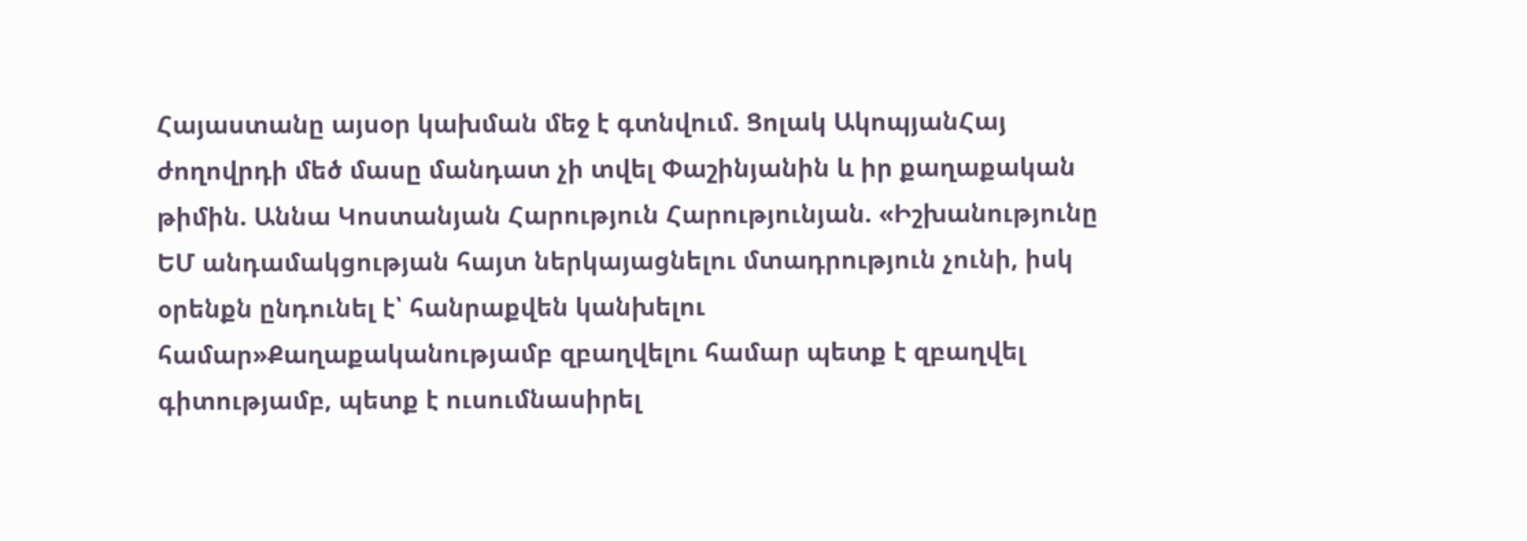Հայաստանը այսօր կախման մեջ է գտնվում. Ցոլակ ԱկոպյանՀայ ժողովրդի մեծ մասը մանդատ չի տվել Փաշինյանին և իր քաղաքական թիմին. Աննա Կոստանյան Հարություն Հարությունյան. «Իշխանությունը ԵՄ անդամակցության հայտ ներկայացնելու մտադրություն չունի, իսկ օրենքն ընդունել է՝ հանրաքվեն կանխելու համար»Քաղաքականությամբ զբաղվելու համար պետք է զբաղվել գիտությամբ, պետք է ուսումնասիրել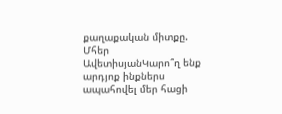քաղաքական միտքը. Մհեր ԱվետիսյանԿարո՞ղ ենք արդյոք ինքներս ապահովել մեր հացի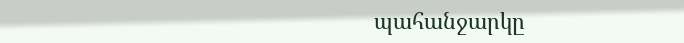պահանջարկը